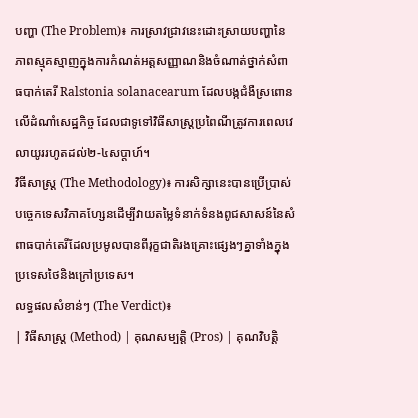បញ្ហា (The Problem)៖ ការស្រាវជ្រាវនេះដោះស្រាយបញ្ហានៃភាពស្មុគស្មាញក្នុងការកំណត់អត្តសញ្ញាណនិងចំណាត់ថ្នាក់សំពាធបាក់តេរី Ralstonia solanacearum ដែលបង្កជំងឺស្រពោនលើដំណាំសេដ្ឋកិច្ច ដែលជាទូទៅវិធីសាស្ត្រប្រពៃណីត្រូវការពេលវេលាយូររហូតដល់២-៤សប្តាហ៍។
វិធីសាស្ត្រ (The Methodology)៖ ការសិក្សានេះបានប្រើប្រាស់បច្ចេកទេសវិភាគហ្សែនដើម្បីវាយតម្លៃទំនាក់ទំនងពូជសាសន៍នៃសំពាធបាក់តេរីដែលប្រមូលបានពីរុក្ខជាតិរងគ្រោះផ្សេងៗគ្នាទាំងក្នុងប្រទេសថៃនិងក្រៅប្រទេស។
លទ្ធផលសំខាន់ៗ (The Verdict)៖
| វិធីសាស្ត្រ (Method) | គុណសម្បត្តិ (Pros) | គុណវិបត្តិ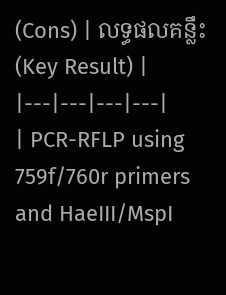(Cons) | លទ្ធផលគន្លឹះ (Key Result) |
|---|---|---|---|
| PCR-RFLP using 759f/760r primers and HaeIII/MspI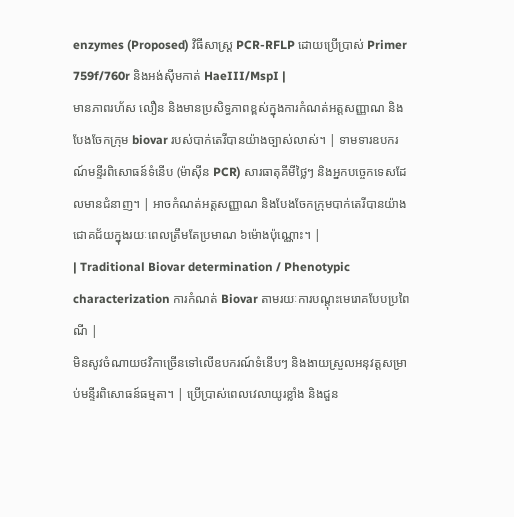enzymes (Proposed) វិធីសាស្ត្រ PCR-RFLP ដោយប្រើប្រាស់ Primer 759f/760r និងអង់ស៊ីមកាត់ HaeIII/MspI |
មានភាពរហ័ស លឿន និងមានប្រសិទ្ធភាពខ្ពស់ក្នុងការកំណត់អត្តសញ្ញាណ និងបែងចែកក្រុម biovar របស់បាក់តេរីបានយ៉ាងច្បាស់លាស់។ | ទាមទារឧបករណ៍មន្ទីរពិសោធន៍ទំនើប (ម៉ាស៊ីន PCR) សារធាតុគីមីថ្លៃៗ និងអ្នកបច្ចេកទេសដែលមានជំនាញ។ | អាចកំណត់អត្តសញ្ញាណ និងបែងចែកក្រុមបាក់តេរីបានយ៉ាងជោគជ័យក្នុងរយៈពេលត្រឹមតែប្រមាណ ៦ម៉ោងប៉ុណ្ណោះ។ |
| Traditional Biovar determination / Phenotypic characterization ការកំណត់ Biovar តាមរយៈការបណ្តុះមេរោគបែបប្រពៃណី |
មិនសូវចំណាយថវិកាច្រើនទៅលើឧបករណ៍ទំនើបៗ និងងាយស្រួលអនុវត្តសម្រាប់មន្ទីរពិសោធន៍ធម្មតា។ | ប្រើប្រាស់ពេលវេលាយូរខ្លាំង និងជួន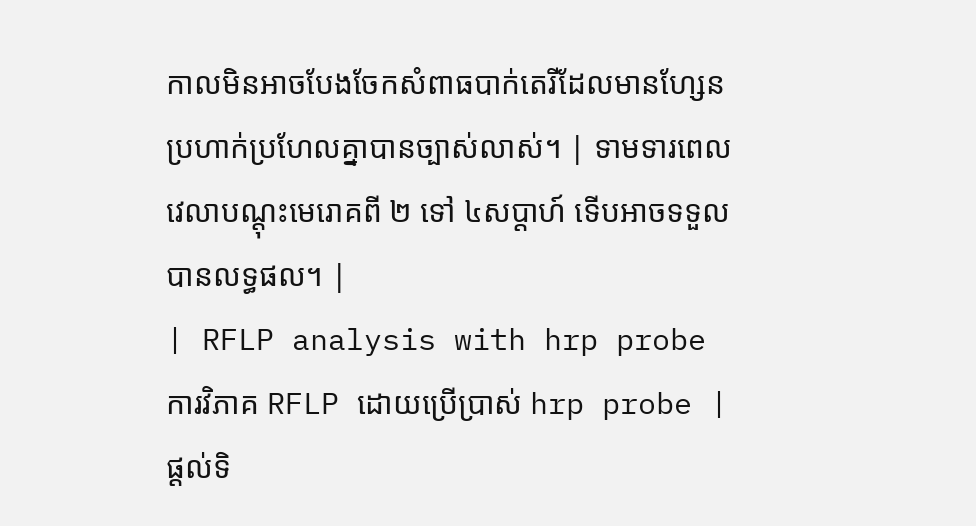កាលមិនអាចបែងចែកសំពាធបាក់តេរីដែលមានហ្សែនប្រហាក់ប្រហែលគ្នាបានច្បាស់លាស់។ | ទាមទារពេលវេលាបណ្តុះមេរោគពី ២ ទៅ ៤សប្តាហ៍ ទើបអាចទទួលបានលទ្ធផល។ |
| RFLP analysis with hrp probe ការវិភាគ RFLP ដោយប្រើប្រាស់ hrp probe |
ផ្តល់ទិ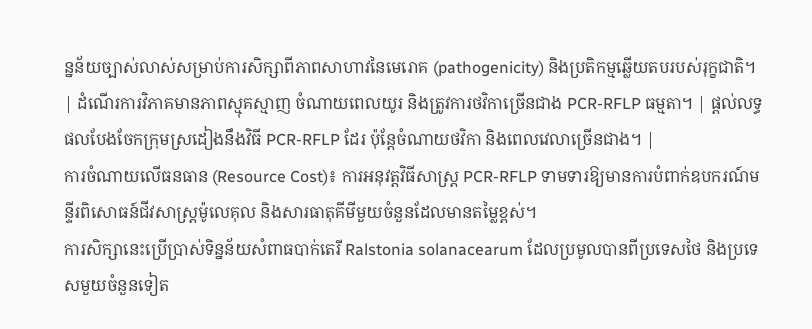ន្នន័យច្បាស់លាស់សម្រាប់ការសិក្សាពីភាពសាហាវនៃមេរោគ (pathogenicity) និងប្រតិកម្មឆ្លើយតបរបស់រុក្ខជាតិ។ | ដំណើរការវិភាគមានភាពស្មុគស្មាញ ចំណាយពេលយូរ និងត្រូវការថវិកាច្រើនជាង PCR-RFLP ធម្មតា។ | ផ្តល់លទ្ធផលបែងចែកក្រុមស្រដៀងនឹងវិធី PCR-RFLP ដែរ ប៉ុន្តែចំណាយថវិកា និងពេលវេលាច្រើនជាង។ |
ការចំណាយលើធនធាន (Resource Cost)៖ ការអនុវត្តវិធីសាស្ត្រ PCR-RFLP ទាមទារឱ្យមានការបំពាក់ឧបករណ៍មន្ទីរពិសោធន៍ជីវសាស្រ្តម៉ូលេគុល និងសារធាតុគីមីមួយចំនួនដែលមានតម្លៃខ្ពស់។
ការសិក្សានេះប្រើប្រាស់ទិន្នន័យសំពាធបាក់តេរី Ralstonia solanacearum ដែលប្រមូលបានពីប្រទេសថៃ និងប្រទេសមួយចំនួនទៀត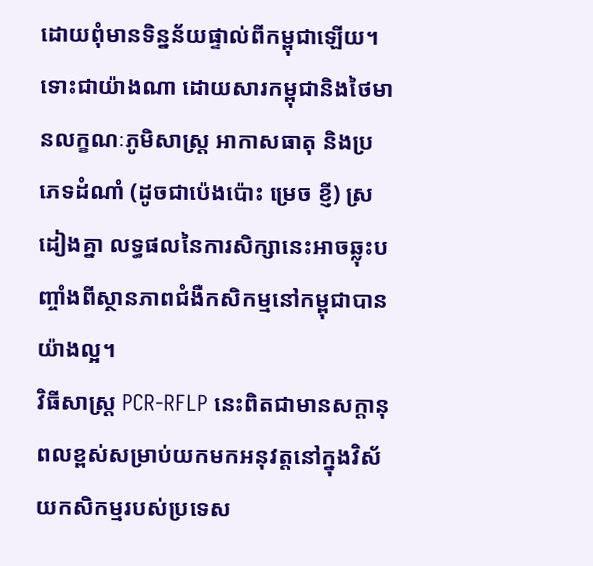ដោយពុំមានទិន្នន័យផ្ទាល់ពីកម្ពុជាឡើយ។ ទោះជាយ៉ាងណា ដោយសារកម្ពុជានិងថៃមានលក្ខណៈភូមិសាស្ត្រ អាកាសធាតុ និងប្រភេទដំណាំ (ដូចជាប៉េងប៉ោះ ម្រេច ខ្ញី) ស្រដៀងគ្នា លទ្ធផលនៃការសិក្សានេះអាចឆ្លុះបញ្ចាំងពីស្ថានភាពជំងឺកសិកម្មនៅកម្ពុជាបានយ៉ាងល្អ។
វិធីសាស្ត្រ PCR-RFLP នេះពិតជាមានសក្តានុពលខ្ពស់សម្រាប់យកមកអនុវត្តនៅក្នុងវិស័យកសិកម្មរបស់ប្រទេស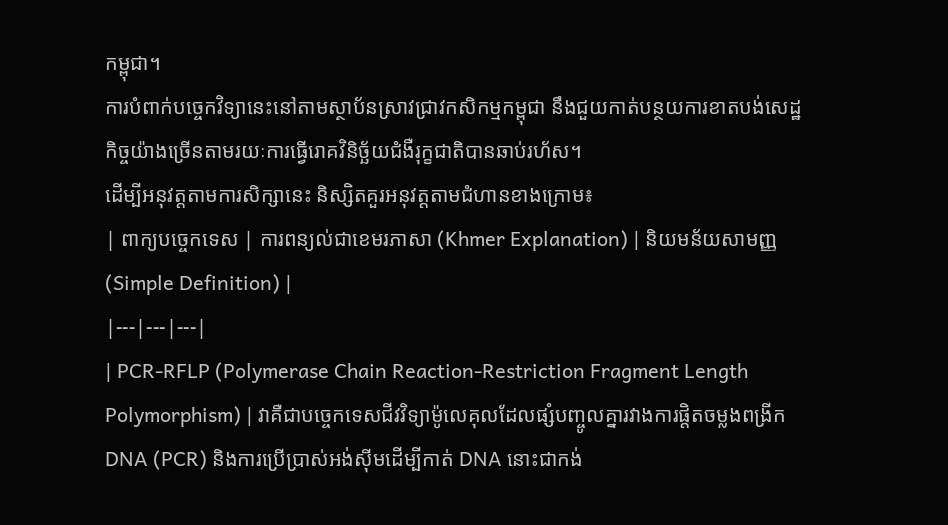កម្ពុជា។
ការបំពាក់បច្ចេកវិទ្យានេះនៅតាមស្ថាប័នស្រាវជ្រាវកសិកម្មកម្ពុជា នឹងជួយកាត់បន្ថយការខាតបង់សេដ្ឋកិច្ចយ៉ាងច្រើនតាមរយៈការធ្វើរោគវិនិច្ឆ័យជំងឺរុក្ខជាតិបានឆាប់រហ័ស។
ដើម្បីអនុវត្តតាមការសិក្សានេះ និស្សិតគួរអនុវត្តតាមជំហានខាងក្រោម៖
| ពាក្យបច្ចេកទេស | ការពន្យល់ជាខេមរភាសា (Khmer Explanation) | និយមន័យសាមញ្ញ (Simple Definition) |
|---|---|---|
| PCR-RFLP (Polymerase Chain Reaction-Restriction Fragment Length Polymorphism) | វាគឺជាបច្ចេកទេសជីវវិទ្យាម៉ូលេគុលដែលផ្សំបញ្ចូលគ្នារវាងការផ្តិតចម្លងពង្រីក DNA (PCR) និងការប្រើប្រាស់អង់ស៊ីមដើម្បីកាត់ DNA នោះជាកង់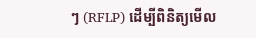ៗ (RFLP) ដើម្បីពិនិត្យមើល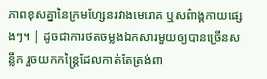ភាពខុសគ្នានៃក្រមហ្សែនរវាងមេរោគ ឬសព៌ាង្គកាយផ្សេងៗ។ | ដូចជាការថតចម្លងឯកសារមួយឲ្យបានច្រើនសន្លឹក រួចយកកន្ត្រៃដែលកាត់តែត្រង់ពា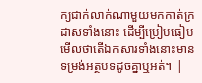ក្យជាក់លាក់ណាមួយមកកាត់ក្រដាសទាំងនោះ ដើម្បីប្រៀបធៀបមើលថាតើឯកសារទាំងនោះមានទម្រង់អត្ថបទដូចគ្នាឬអត់។ |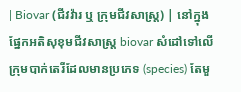| Biovar (ជីវវ៉ារ ឬ ក្រុមជីវសាស្ត្រ) | នៅក្នុងផ្នែកអតិសុខុមជីវសាស្រ្ត biovar សំដៅទៅលើក្រុមបាក់តេរីដែលមានប្រភេទ (species) តែមួ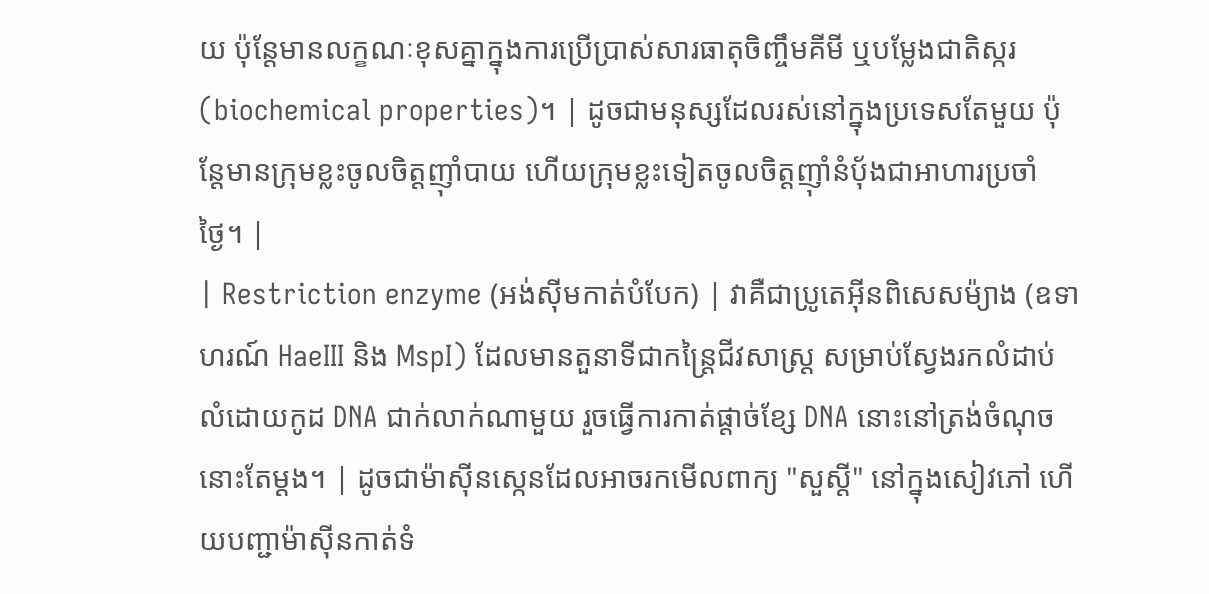យ ប៉ុន្តែមានលក្ខណៈខុសគ្នាក្នុងការប្រើប្រាស់សារធាតុចិញ្ចឹមគីមី ឬបម្លែងជាតិស្ករ (biochemical properties)។ | ដូចជាមនុស្សដែលរស់នៅក្នុងប្រទេសតែមួយ ប៉ុន្តែមានក្រុមខ្លះចូលចិត្តញ៉ាំបាយ ហើយក្រុមខ្លះទៀតចូលចិត្តញ៉ាំនំប៉័ងជាអាហារប្រចាំថ្ងៃ។ |
| Restriction enzyme (អង់ស៊ីមកាត់បំបែក) | វាគឺជាប្រូតេអ៊ីនពិសេសម៉្យាង (ឧទាហរណ៍ HaeIII និង MspI) ដែលមានតួនាទីជាកន្ត្រៃជីវសាស្ត្រ សម្រាប់ស្វែងរកលំដាប់លំដោយកូដ DNA ជាក់លាក់ណាមួយ រួចធ្វើការកាត់ផ្តាច់ខ្សែ DNA នោះនៅត្រង់ចំណុចនោះតែម្តង។ | ដូចជាម៉ាស៊ីនស្កេនដែលអាចរកមើលពាក្យ "សួស្តី" នៅក្នុងសៀវភៅ ហើយបញ្ជាម៉ាស៊ីនកាត់ទំ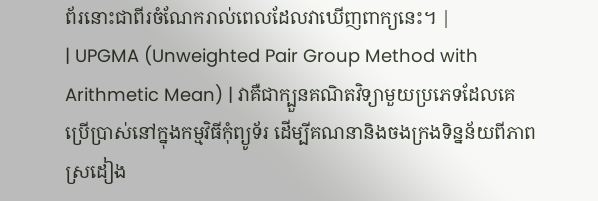ព័រនោះជាពីរចំណែករាល់ពេលដែលវាឃើញពាក្យនេះ។ |
| UPGMA (Unweighted Pair Group Method with Arithmetic Mean) | វាគឺជាក្បួនគណិតវិទ្យាមួយប្រភេទដែលគេប្រើប្រាស់នៅក្នុងកម្មវិធីកុំព្យូទ័រ ដើម្បីគណនានិងចងក្រងទិន្នន័យពីភាពស្រដៀង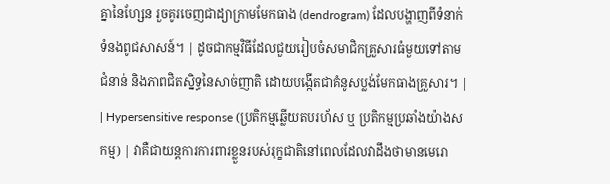គ្នានៃហ្សែន រួចគូរចេញជាដ្យាក្រាមមែកធាង (dendrogram) ដែលបង្ហាញពីទំនាក់ទំនងពូជសាសន៍។ | ដូចជាកម្មវិធីដែលជួយរៀបចំសមាជិកគ្រួសារធំមួយទៅតាមជំនាន់ និងភាពជិតស្និទ្ធនៃសាច់ញាតិ ដោយបង្កើតជាគំនូសប្លង់មែកធាងគ្រួសារ។ |
| Hypersensitive response (ប្រតិកម្មឆ្លើយតបរហ័ស ឬ ប្រតិកម្មប្រឆាំងយ៉ាងសកម្ម) | វាគឺជាយន្តការការពារខ្លួនរបស់រុក្ខជាតិនៅពេលដែលវាដឹងថាមានមេរោ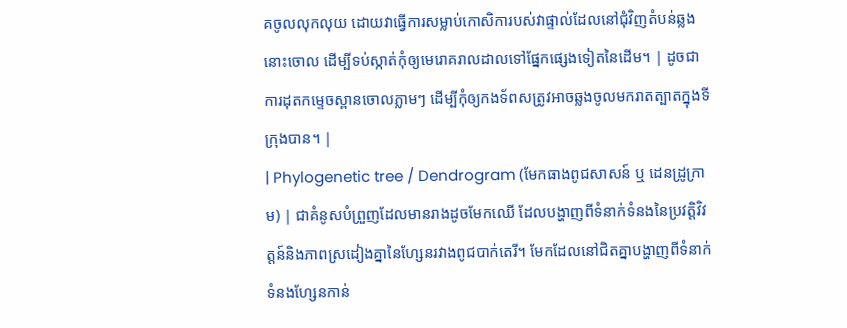គចូលលុកលុយ ដោយវាធ្វើការសម្លាប់កោសិការបស់វាផ្ទាល់ដែលនៅជុំវិញតំបន់ឆ្លងនោះចោល ដើម្បីទប់ស្កាត់កុំឲ្យមេរោគរាលដាលទៅផ្នែកផ្សេងទៀតនៃដើម។ | ដូចជាការដុតកម្ទេចស្ពានចោលភ្លាមៗ ដើម្បីកុំឲ្យកងទ័ពសត្រូវអាចឆ្លងចូលមករាតត្បាតក្នុងទីក្រុងបាន។ |
| Phylogenetic tree / Dendrogram (មែកធាងពូជសាសន៍ ឬ ដេនដ្រូក្រាម) | ជាគំនូសបំព្រួញដែលមានរាងដូចមែកឈើ ដែលបង្ហាញពីទំនាក់ទំនងនៃប្រវត្តិវិវត្តន៍និងភាពស្រដៀងគ្នានៃហ្សែនរវាងពូជបាក់តេរី។ មែកដែលនៅជិតគ្នាបង្ហាញពីទំនាក់ទំនងហ្សែនកាន់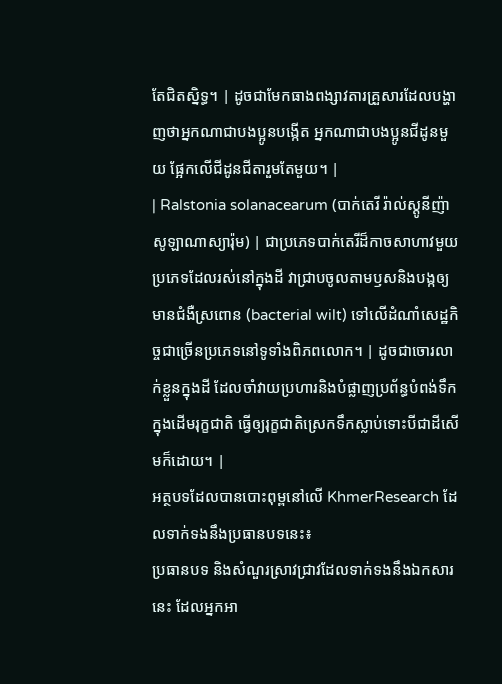តែជិតស្និទ្ធ។ | ដូចជាមែកធាងពង្សាវតារគ្រួសារដែលបង្ហាញថាអ្នកណាជាបងប្អូនបង្កើត អ្នកណាជាបងប្អូនជីដូនមួយ ផ្អែកលើជីដូនជីតារួមតែមួយ។ |
| Ralstonia solanacearum (បាក់តេរី រ៉ាល់ស្តូនីញ៉ា សូឡាណាស្យារ៉ុម) | ជាប្រភេទបាក់តេរីដ៏កាចសាហាវមួយប្រភេទដែលរស់នៅក្នុងដី វាជ្រាបចូលតាមឫសនិងបង្កឲ្យមានជំងឺស្រពោន (bacterial wilt) ទៅលើដំណាំសេដ្ឋកិច្ចជាច្រើនប្រភេទនៅទូទាំងពិភពលោក។ | ដូចជាចោរលាក់ខ្លួនក្នុងដី ដែលចាំវាយប្រហារនិងបំផ្លាញប្រព័ន្ធបំពង់ទឹកក្នុងដើមរុក្ខជាតិ ធ្វើឲ្យរុក្ខជាតិស្រេកទឹកស្លាប់ទោះបីជាដីសើមក៏ដោយ។ |
អត្ថបទដែលបានបោះពុម្ពនៅលើ KhmerResearch ដែលទាក់ទងនឹងប្រធានបទនេះ៖
ប្រធានបទ និងសំណួរស្រាវជ្រាវដែលទាក់ទងនឹងឯកសារនេះ ដែលអ្នកអា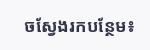ចស្វែងរកបន្ថែម៖